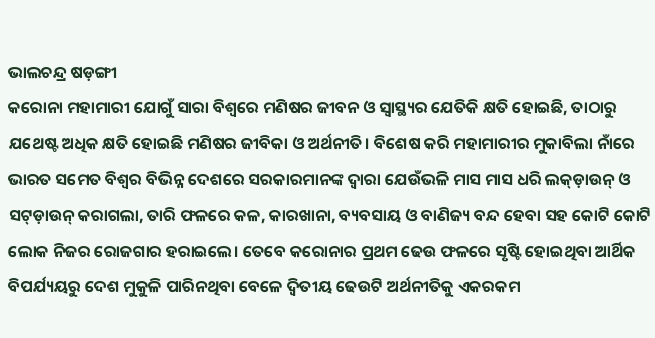ଭାଲଚନ୍ଦ୍ର ଷଡ଼ଙ୍ଗୀ
କରୋନା ମହାମାରୀ ଯୋଗୁଁ ସାରା ବିଶ୍ୱରେ ମଣିଷର ଜୀବନ ଓ ସ୍ୱାସ୍ଥ୍ୟର ଯେତିକି କ୍ଷତି ହୋଇଛି, ତାଠାରୁ ଯଥେଷ୍ଟ ଅଧିକ କ୍ଷତି ହୋଇଛି ମଣିଷର ଜୀବିକା ଓ ଅର୍ଥନୀତି। ବିଶେଷ କରି ମହାମାରୀର ମୁକାବିଲା ନାଁରେ ଭାରତ ସମେତ ବିଶ୍ୱର ବିଭିନ୍ନ ଦେଶରେ ସରକାରମାନଙ୍କ ଦ୍ୱାରା ଯେଉଁଭଳି ମାସ ମାସ ଧରି ଲକ୍ଡ଼ାଉନ୍ ଓ ସଟ୍ଡ଼ାଉନ୍ କରାଗଲା, ତାରି ଫଳରେ କଳ, କାରଖାନା, ବ୍ୟବସାୟ ଓ ବାଣିଜ୍ୟ ବନ୍ଦ ହେବା ସହ କୋଟି କୋଟି ଲୋକ ନିଜର ରୋଜଗାର ହରାଇଲେ। ତେବେ କରୋନାର ପ୍ରଥମ ଢେଉ ଫଳରେ ସୃଷ୍ଟି ହୋଇଥିବା ଆର୍ଥିକ ବିପର୍ଯ୍ୟୟରୁ ଦେଶ ମୁକୁଳି ପାରିନଥିବା ବେଳେ ଦ୍ୱିତୀୟ ଢେଉଟି ଅର୍ଥନୀତିକୁ ଏକରକମ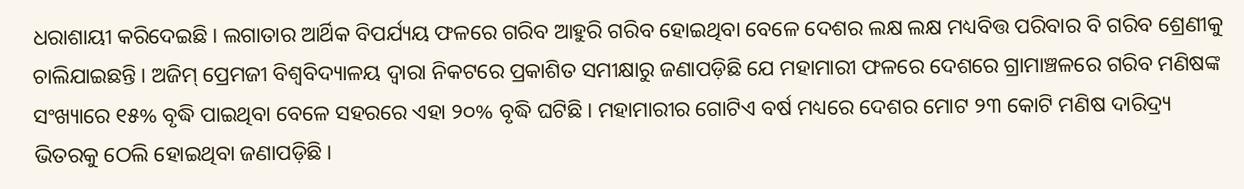ଧରାଶାୟୀ କରିଦେଇଛି। ଲଗାତାର ଆର୍ଥିକ ବିପର୍ଯ୍ୟୟ ଫଳରେ ଗରିବ ଆହୁରି ଗରିବ ହୋଇଥିବା ବେଳେ ଦେଶର ଲକ୍ଷ ଲକ୍ଷ ମଧ୍ୟବିତ୍ତ ପରିବାର ବି ଗରିବ ଶ୍ରେଣୀକୁ ଚାଲିଯାଇଛନ୍ତି। ଅଜିମ୍ ପ୍ରେମଜୀ ବିଶ୍ୱବିଦ୍ୟାଳୟ ଦ୍ୱାରା ନିକଟରେ ପ୍ରକାଶିତ ସମୀକ୍ଷାରୁ ଜଣାପଡ଼ିଛି ଯେ ମହାମାରୀ ଫଳରେ ଦେଶରେ ଗ୍ରାମାଞ୍ଚଳରେ ଗରିବ ମଣିଷଙ୍କ ସଂଖ୍ୟାରେ ୧୫% ବୃଦ୍ଧି ପାଇଥିବା ବେଳେ ସହରରେ ଏହା ୨୦% ବୃଦ୍ଧି ଘଟିଛି। ମହାମାରୀର ଗୋଟିଏ ବର୍ଷ ମଧ୍ୟରେ ଦେଶର ମୋଟ ୨୩ କୋଟି ମଣିଷ ଦାରିଦ୍ର୍ୟ ଭିତରକୁ ଠେଲି ହୋଇଥିବା ଜଣାପଡ଼ିଛି।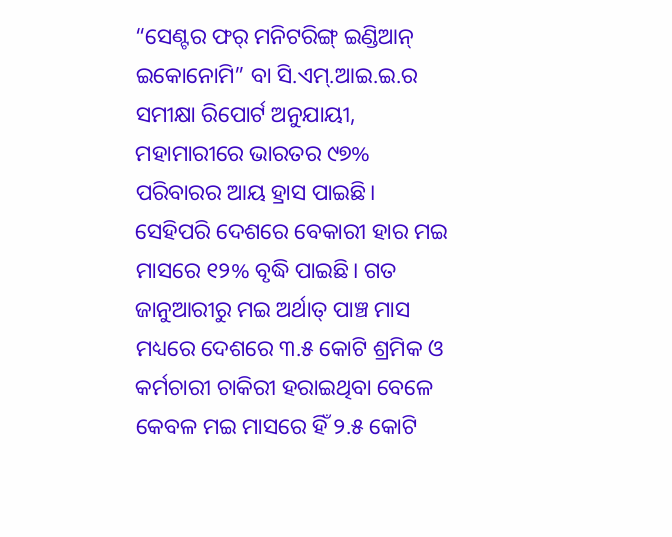“ସେଣ୍ଟର ଫର୍ ମନିଟରିଙ୍ଗ୍ ଇଣ୍ଡିଆନ୍ ଇକୋନୋମି” ବା ସି.ଏମ୍.ଆଇ.ଇ.ର ସମୀକ୍ଷା ରିପୋର୍ଟ ଅନୁଯାୟୀ, ମହାମାରୀରେ ଭାରତର ୯୭% ପରିବାରର ଆୟ ହ୍ରାସ ପାଇଛି। ସେହିପରି ଦେଶରେ ବେକାରୀ ହାର ମଇ ମାସରେ ୧୨% ବୃଦ୍ଧି ପାଇଛି। ଗତ ଜାନୁଆରୀରୁ ମଇ ଅର୍ଥାତ୍ ପାଞ୍ଚ ମାସ ମଧ୍ୟରେ ଦେଶରେ ୩.୫ କୋଟି ଶ୍ରମିକ ଓ କର୍ମଚାରୀ ଚାକିରୀ ହରାଇଥିବା ବେଳେ କେବଳ ମଇ ମାସରେ ହିଁ ୨.୫ କୋଟି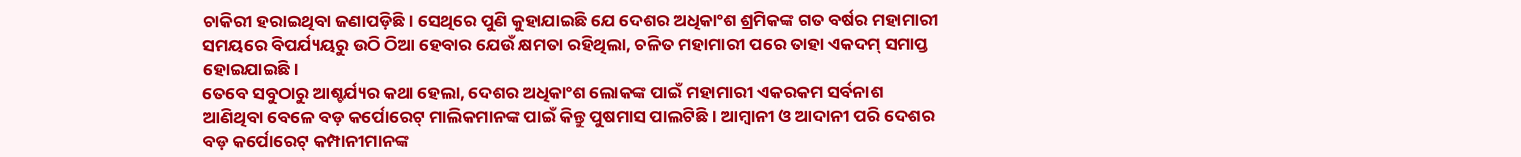ଚାକିରୀ ହରାଇଥିବା ଜଣାପଡ଼ିଛି। ସେଥିରେ ପୁଣି କୁହାଯାଇଛି ଯେ ଦେଶର ଅଧିକାଂଶ ଶ୍ରମିକଙ୍କ ଗତ ବର୍ଷର ମହାମାରୀ ସମୟରେ ବିପର୍ଯ୍ୟୟରୁ ଉଠି ଠିଆ ହେବାର ଯେଉଁ କ୍ଷମତା ରହିଥିଲା, ଚଳିତ ମହାମାରୀ ପରେ ତାହା ଏକଦମ୍ ସମାପ୍ତ ହୋଇଯାଇଛି।
ତେବେ ସବୁଠାରୁ ଆଶ୍ଚର୍ଯ୍ୟର କଥା ହେଲା, ଦେଶର ଅଧିକାଂଶ ଲୋକଙ୍କ ପାଇଁ ମହାମାରୀ ଏକରକମ ସର୍ବନାଶ ଆଣିଥିବା ବେଳେ ବଡ଼ କର୍ପୋରେଟ୍ ମାଲିକମାନଙ୍କ ପାଇଁ କିନ୍ତୁ ପୁଷମାସ ପାଲଟିଛି। ଆମ୍ବାନୀ ଓ ଆଦାନୀ ପରି ଦେଶର ବଡ଼ କର୍ପୋରେଟ୍ କମ୍ପାନୀମାନଙ୍କ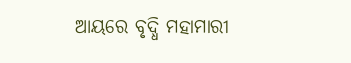ଆୟରେ ବୃଦ୍ଧି ମହାମାରୀ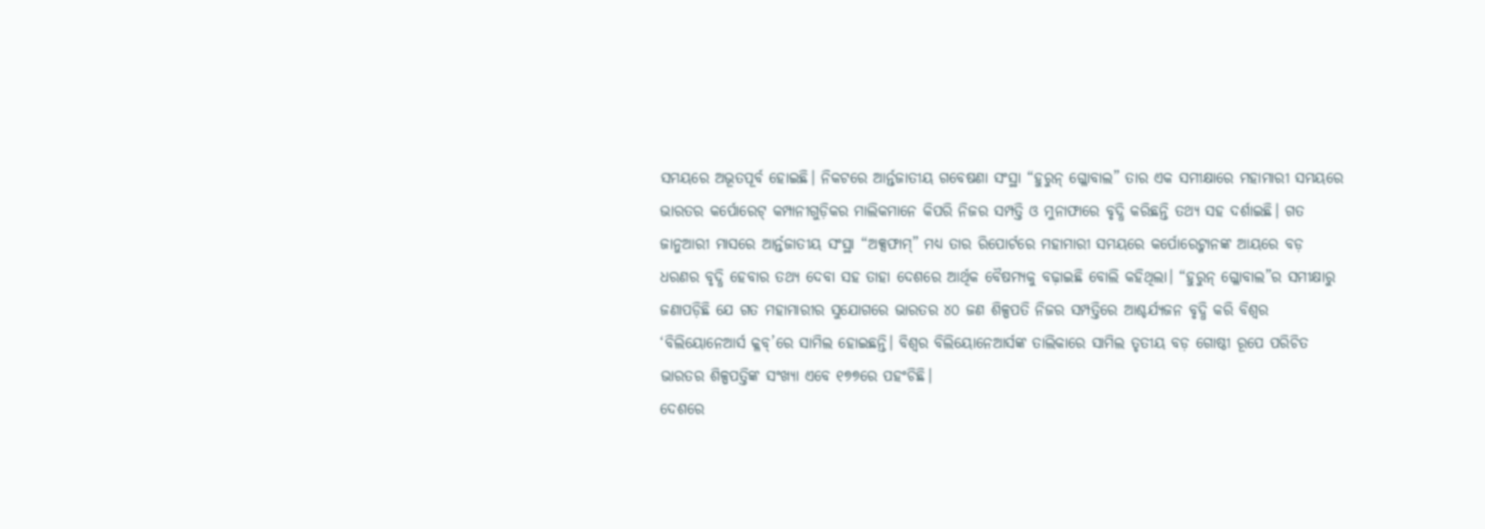ସମୟରେ ଅଭୂତପୂର୍ବ ହୋଇଛି। ନିକଟରେ ଆର୍ନ୍ତଜାତୀୟ ଗବେଷଣା ସଂସ୍ଥା “ହୁରୁନ୍ ଗ୍ଳୋବାଲ” ତାର ଏକ ସମୀକ୍ଷାରେ ମହାମାରୀ ସମୟରେ ଭାରତର କର୍ପୋରେଟ୍ କମ୍ପାନୀଗୁଡ଼ିକର ମାଲିକମାନେ କିପରି ନିଜର ସମ୍ପତ୍ତି ଓ ମୁନାଫାରେ ବୃଦ୍ଧି କରିଛନ୍ତି ତଥ୍ୟ ସହ ଦର୍ଶାଇଛି। ଗତ ଜାନୁଆରୀ ମାସରେ ଆର୍ନ୍ତଜାତୀୟ ସଂସ୍ଥା “ଅକ୍ସଫାମ୍” ମଧ୍ୟ ତାର ରିପୋର୍ଟରେ ମହାମାରୀ ସମୟରେ କର୍ପୋରେଟ୍ମାନଙ୍କ ଆୟରେ ବଡ଼ ଧରଣର ବୃଦ୍ଧି ହେବାର ତଥ୍ୟ ଦେବା ସହ ତାହା ଦେଶରେ ଆର୍ଥିକ ବୈଷମ୍ୟକୁ ବଢ଼ାଇଛି ବୋଲି କହିଥିଲା। “ହୁରୁନ୍ ଗ୍ଳୋବାଲ”ର ସମୀକ୍ଷାରୁ ଜଣାପଡ଼ିଛି ଯେ ଗତ ମହାମାରୀର ସୁଯୋଗରେ ଭାରତର ୪୦ ଜଣ ଶିଳ୍ପପତି ନିଜର ସମ୍ପତ୍ତିରେ ଆଶ୍ଚର୍ଯ୍ୟଜନ ବୃଦ୍ଧି କରି ବିଶ୍ୱର ‘ବିଲିୟୋନେଆର୍ସ କ୍ଳବ୍’ରେ ସାମିଲ ହୋଇଛନ୍ତି। ବିଶ୍ୱର ବିଲିୟୋନେଆର୍ସଙ୍କ ତାଲିକାରେ ସାମିଲ ତୃତୀୟ ବଡ଼ ଗୋଷ୍ଠୀ ରୂପେ ପରିଚିତ ଭାରତର ଶିଳ୍ପପତ୍ତିଙ୍କ ସଂଖ୍ୟା ଏବେ ୧୭୭ରେ ପହଂଚିଛି।
ଦେଶରେ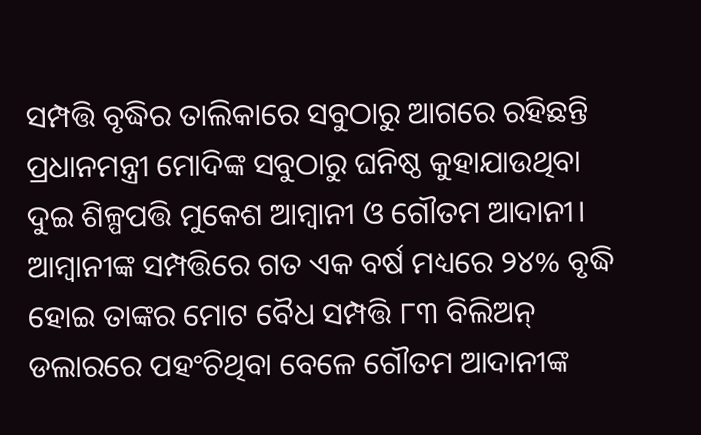ସମ୍ପତ୍ତି ବୃଦ୍ଧିର ତାଲିକାରେ ସବୁଠାରୁ ଆଗରେ ରହିଛନ୍ତି ପ୍ରଧାନମନ୍ତ୍ରୀ ମୋଦିଙ୍କ ସବୁଠାରୁ ଘନିଷ୍ଠ କୁହାଯାଉଥିବା ଦୁଇ ଶିଳ୍ପପତ୍ତି ମୁକେଶ ଆମ୍ବାନୀ ଓ ଗୌତମ ଆଦାନୀ। ଆମ୍ବାନୀଙ୍କ ସମ୍ପତ୍ତିରେ ଗତ ଏକ ବର୍ଷ ମଧ୍ୟରେ ୨୪% ବୃଦ୍ଧି ହୋଇ ତାଙ୍କର ମୋଟ ବୈଧ ସମ୍ପତ୍ତି ୮୩ ବିଲିଅନ୍ ଡଲାରରେ ପହଂଚିଥିବା ବେଳେ ଗୌତମ ଆଦାନୀଙ୍କ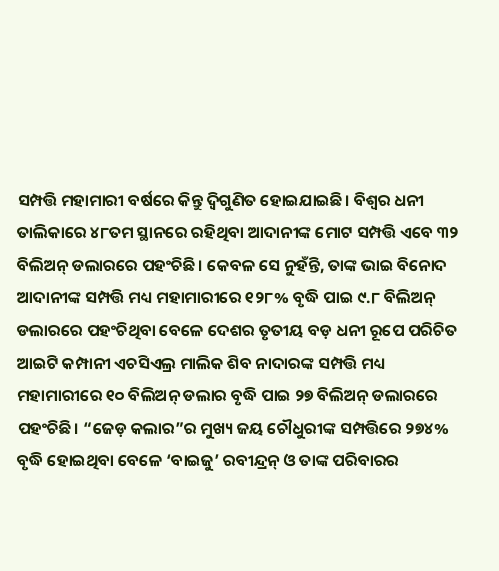ସମ୍ପତ୍ତି ମହାମାରୀ ବର୍ଷରେ କିନ୍ତୁ ଦ୍ୱିଗୁଣିତ ହୋଇଯାଇଛି। ବିଶ୍ୱର ଧନୀ ତାଲିକାରେ ୪୮ତମ ସ୍ଥାନରେ ରହିଥିବା ଆଦାନୀଙ୍କ ମୋଟ ସମ୍ପତ୍ତି ଏବେ ୩୨ ବିଲିଅନ୍ ଡଲାରରେ ପହଂଚିଛି। କେବଳ ସେ ନୁହଁନ୍ତି, ତାଙ୍କ ଭାଇ ବିନୋଦ ଆଦାନୀଙ୍କ ସମ୍ପତ୍ତି ମଧ୍ୟ ମହାମାରୀରେ ୧୨୮% ବୃଦ୍ଧି ପାଇ ୯.୮ ବିଲିଅନ୍ ଡଲାରରେ ପହଂଚିଥିବା ବେଳେ ଦେଶର ତୃତୀୟ ବଡ଼ ଧନୀ ରୂପେ ପରିଚିତ ଆଇଟି କମ୍ପାନୀ ଏଚସିଏଲ୍ର ମାଲିକ ଶିବ ନାଦାରଙ୍କ ସମ୍ପତ୍ତି ମଧ୍ୟ ମହାମାରୀରେ ୧୦ ବିଲିଅନ୍ ଡଲାର ବୃଦ୍ଧି ପାଇ ୨୭ ବିଲିଅନ୍ ଡଲାରରେ ପହଂଚିଛି। “ଜେଡ଼ କଲାର”ର ମୁଖ୍ୟ ଜୟ ଚୌଧୁରୀଙ୍କ ସମ୍ପତ୍ତିରେ ୨୭୪% ବୃଦ୍ଧି ହୋଇଥିବା ବେଳେ ‘ବାଇଜୁ’ ରବୀନ୍ଦ୍ରନ୍ ଓ ତାଙ୍କ ପରିବାରର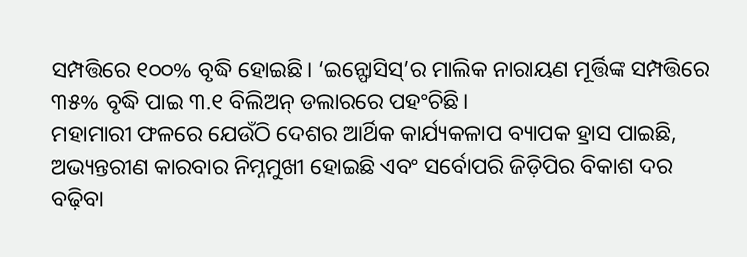ସମ୍ପତ୍ତିରେ ୧୦୦% ବୃଦ୍ଧି ହୋଇଛି। ‘ଇନ୍ଫୋସିସ୍’ର ମାଲିକ ନାରାୟଣ ମୂର୍ତ୍ତିଙ୍କ ସମ୍ପତ୍ତିରେ ୩୫% ବୃଦ୍ଧି ପାଇ ୩.୧ ବିଲିଅନ୍ ଡଲାରରେ ପହଂଚିଛି।
ମହାମାରୀ ଫଳରେ ଯେଉଁଠି ଦେଶର ଆର୍ଥିକ କାର୍ଯ୍ୟକଳାପ ବ୍ୟାପକ ହ୍ରାସ ପାଇଛି, ଅଭ୍ୟନ୍ତରୀଣ କାରବାର ନିମ୍ନମୁଖୀ ହୋଇଛି ଏବଂ ସର୍ବୋପରି ଜିଡ଼ିପିର ବିକାଶ ଦର ବଢ଼ିବା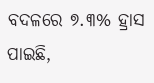ବଦଳରେ ୭.୩% ହ୍ରାସ ପାଇଛି,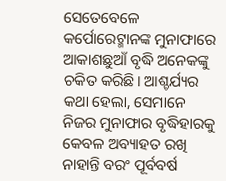ସେତେବେଳେ କର୍ପୋରେଟ୍ମାନଙ୍କ ମୁନାଫାରେ ଆକାଶଛୁଆଁ ବୃଦ୍ଧି ଅନେକଙ୍କୁ ଚକିତ କରିଛି। ଆଶ୍ଚର୍ଯ୍ୟର କଥା ହେଲା, ସେମାନେ ନିଜର ମୁନାଫାର ବୃଦ୍ଧିହାରକୁ କେବଳ ଅବ୍ୟାହତ ରଖି ନାହାନ୍ତି ବରଂ ପୂର୍ବବର୍ଷ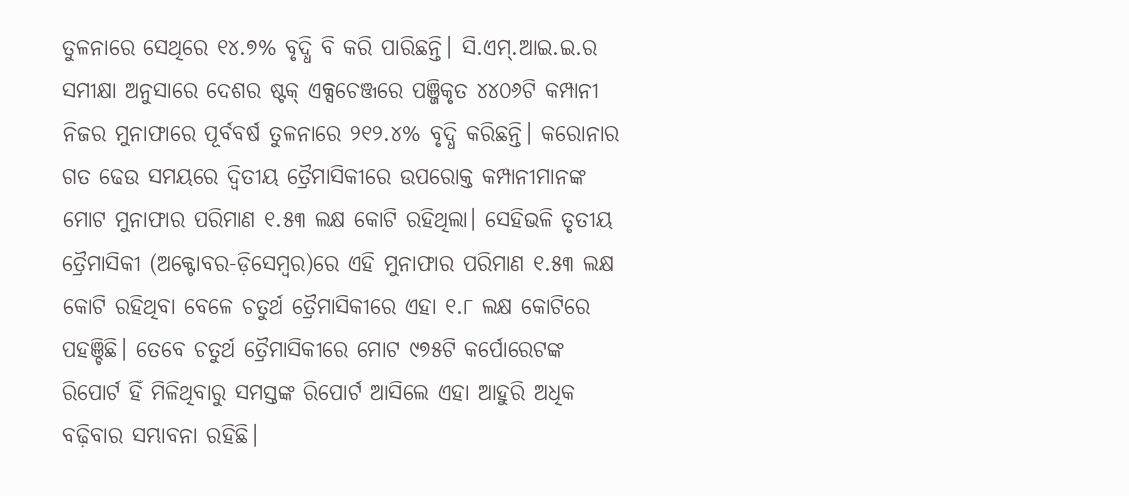ତୁଳନାରେ ସେଥିରେ ୧୪.୭% ବୃଦ୍ଧି ବି କରି ପାରିଛନ୍ତି। ସି.ଏମ୍.ଆଇ.ଇ.ର ସମୀକ୍ଷା ଅନୁସାରେ ଦେଶର ଷ୍ଟକ୍ ଏକ୍ସଚେଞ୍ଜରେ ପଞ୍ଜିକୃତ ୪୪୦୬ଟି କମ୍ପାନୀ ନିଜର ମୁନାଫାରେ ପୂର୍ବବର୍ଷ ତୁଳନାରେ ୨୧୨.୪% ବୃଦ୍ଧି କରିଛନ୍ତି। କରୋନାର ଗତ ଢେଉ ସମୟରେ ଦ୍ୱିତୀୟ ତ୍ରୈମାସିକୀରେ ଉପରୋକ୍ତ କମ୍ପାନୀମାନଙ୍କ ମୋଟ ମୁନାଫାର ପରିମାଣ ୧.୫୩ ଲକ୍ଷ କୋଟି ରହିଥିଲା। ସେହିଭଳି ତୃତୀୟ ତ୍ରୈମାସିକୀ (ଅକ୍ଟୋବର-ଡ଼ିସେମ୍ବର)ରେ ଏହି ମୁନାଫାର ପରିମାଣ ୧.୫୩ ଲକ୍ଷ କୋଟି ରହିଥିବା ବେଳେ ଚତୁର୍ଥ ତ୍ରୈମାସିକୀରେ ଏହା ୧.୮ ଲକ୍ଷ କୋଟିରେ ପହଞ୍ଚିଛି। ତେବେ ଚତୁର୍ଥ ତ୍ରୈମାସିକୀରେ ମୋଟ ୯୭୫ଟି କର୍ପୋରେଟଙ୍କ ରିପୋର୍ଟ ହିଁ ମିଳିଥିବାରୁ ସମସ୍ତଙ୍କ ରିପୋର୍ଟ ଆସିଲେ ଏହା ଆହୁରି ଅଧିକ ବଢ଼ିବାର ସମ୍ଭାବନା ରହିଛି।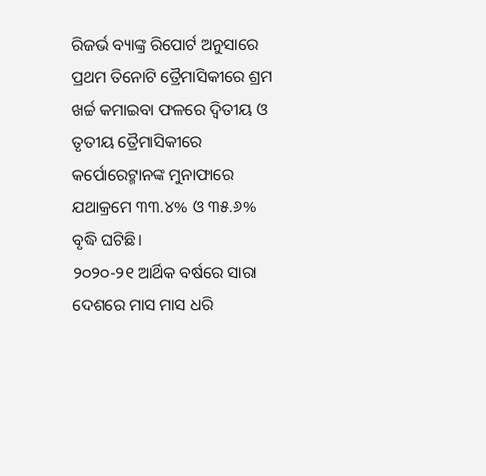ରିଜର୍ଭ ବ୍ୟାଙ୍କ୍ର ରିପୋର୍ଟ ଅନୁସାରେ ପ୍ରଥମ ତିନୋଟି ତ୍ରୈମାସିକୀରେ ଶ୍ରମ ଖର୍ଚ୍ଚ କମାଇବା ଫଳରେ ଦ୍ୱିତୀୟ ଓ ତୃତୀୟ ତ୍ରୈମାସିକୀରେ କର୍ପୋରେଟ୍ମାନଙ୍କ ମୁନାଫାରେ ଯଥାକ୍ରମେ ୩୩.୪% ଓ ୩୫.୬% ବୃଦ୍ଧି ଘଟିଛି।
୨୦୨୦-୨୧ ଆର୍ଥିକ ବର୍ଷରେ ସାରା ଦେଶରେ ମାସ ମାସ ଧରି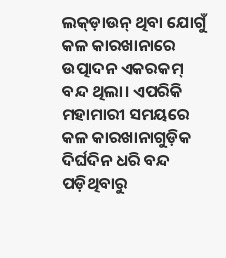ଲକ୍ଡ଼ାଉନ୍ ଥିବା ଯୋଗୁଁ କଳ କାରଖାନାରେ ଉତ୍ପାଦନ ଏକରକମ୍ ବନ୍ଦ ଥିଲା। ଏପରିକି ମହାମାରୀ ସମୟରେ କଳ କାରଖାନାଗୁଡ଼ିକ ଦିର୍ଘଦିନ ଧରି ବନ୍ଦ ପଡ଼ିଥିବାରୁ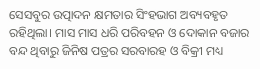ସେସବୁର ଉତ୍ପାଦନ କ୍ଷମତାର ସିଂହଭାଗ ଅବ୍ୟବହୃତ ରହିଥିଲା। ମାସ ମାସ ଧରି ପରିବହନ ଓ ଦୋକାନ ବଜାର ବନ୍ଦ ଥିବାରୁ ଜିନିଷ ପତ୍ରର ସରବାରହ ଓ ବିକ୍ରୀ ମଧ୍ୟ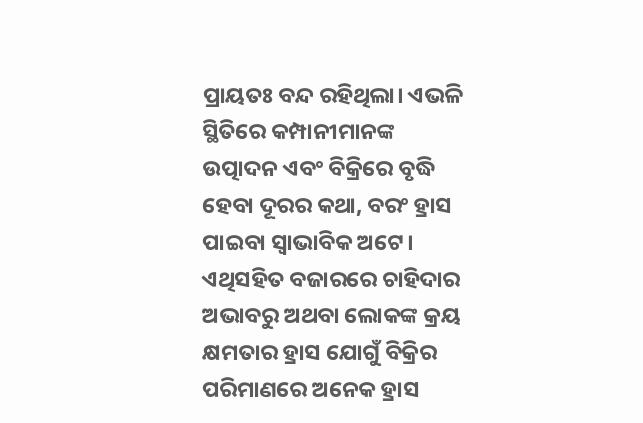ପ୍ରାୟତଃ ବନ୍ଦ ରହିଥିଲା। ଏଭଳି ସ୍ଥିତିରେ କମ୍ପାନୀମାନଙ୍କ ଉତ୍ପାଦନ ଏବଂ ବିକ୍ରିରେ ବୃଦ୍ଧି ହେବା ଦୂରର କଥା, ବରଂ ହ୍ରାସ ପାଇବା ସ୍ୱାଭାବିକ ଅଟେ। ଏଥିସହିତ ବଜାରରେ ଚାହିଦାର ଅଭାବରୁ ଅଥବା ଲୋକଙ୍କ କ୍ରୟ କ୍ଷମତାର ହ୍ରାସ ଯୋଗୁଁ ବିକ୍ରିର ପରିମାଣରେ ଅନେକ ହ୍ରାସ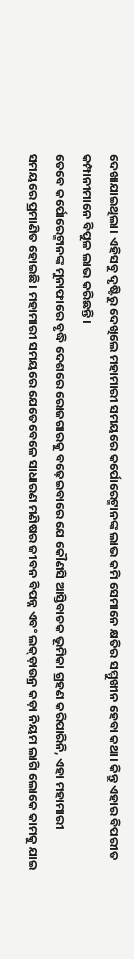ଦେଖାଯାଇଥିଲା। ଏହିସବୁ ଦୃଷ୍ଟିରୁ ଦେଖିଲେ ମହାମାରୀ ସମୟରେ କର୍ପୋରେଟ୍ମାନଙ୍କ ଲାଭ କମି ସେମାନେ କ୍ଷତିର ସମ୍ମୁଖୀନ ହେବା କଥା। କିନ୍ତୁ ଏହାର ବିପରୀତ କମ୍ପାନୀମାନେ ବିପୁଳ ଲାଭ କରିଛନ୍ତି।
ତେବେ କର୍ପୋରେଟ୍ମାନଙ୍କ ମୁନାଫାରେ ବୃଦ୍ଧି ଦେଶରେ ରୋଜଗାରକୁ ବଢ଼େଇବାରେ ଯେ କୌଣସି ଆସ୍ତିବାଚକ ଭୂମିକା ଗ୍ରହଣ କରିପାରିନି, ଏହା ମହାମାରୀ ସମୟରେ ପ୍ରମାଣିତ ହୋଇଛି। ମହାମାରୀ ସମୟରେ ଯେତେବେଳେ ସାଧାରଣ ମଣିଷର ଜୀବନ ବିପନ୍ନ ଏବଂ ଲକ୍ଡ଼ାଉନ୍ର କଡ଼ା ନିୟମ ଲାଗି ଲୋକେ କାମକୁ ଯାଇ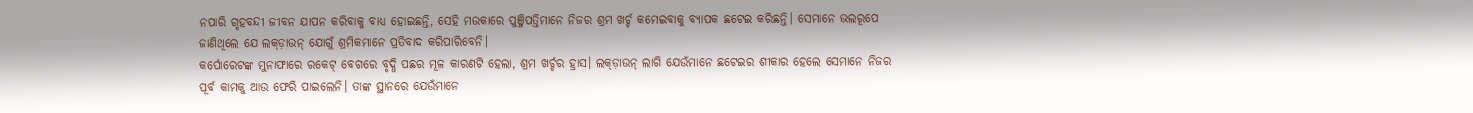ନପାରି ଗୃହବନ୍ଦୀ ଜୀବନ ଯାପନ କରିବାକୁ ବାଧ୍ୟ ହୋଇଛନ୍ତି, ସେହି ମଉକାରେ ପୁଞ୍ଜିପତ୍ତିମାନେ ନିଜର ଶ୍ରମ ଖର୍ଚ୍ଚ କମେଇବାକୁ ବ୍ୟାପକ ଛଟେଇ କରିଛନ୍ତି। ସେମାନେ ଭଲରୂପେ ଜାଣିଥିଲେ ଯେ ଲକ୍ଡ଼ାଉନ୍ ଯୋଗୁଁ ଶ୍ରମିକମାନେ ପ୍ରତିବାଦ କରିପାରିବେନି।
କର୍ପୋରେଟଙ୍କ ମୁନାଫାରେ ରକେଟ୍ ବେଗରେ ବୃଦ୍ଧି ପଛର ମୂଳ କାରଣଟି ହେଲା, ଶ୍ରମ ଖର୍ଚ୍ଚର ହ୍ରାସ। ଲକ୍ଡ଼ାଉନ୍ ଲାଗି ଯେଉଁମାନେ ଛଟେଇର ଶୀକାର ହେଲେ ସେମାନେ ନିଜର ପୂର୍ବ କାମକୁ ଆଉ ଫେରି ପାଇଲେନି। ତାଙ୍କ ସ୍ଥାନରେ ଯେଉଁମାନେ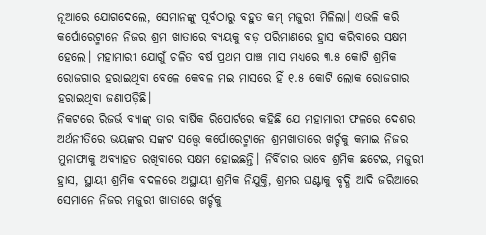ନୂଆରେ ଯୋଗଦେଲେ, ସେମାନଙ୍କୁ ପୂର୍ବଠାରୁ ବହୁତ କମ୍ ମଜୁରୀ ମିଳିଲା। ଏଭଳି କରି କର୍ପୋରେଟ୍ମାନେ ନିଜର ଶ୍ରମ ଖାତାରେ ବ୍ୟୟକୁ ବଡ଼ ପରିମାଣରେ ହ୍ରାସ କରିବାରେ ସକ୍ଷମ ହେଲେ। ମହାମାରୀ ଯୋଗୁଁ ଚଳିତ ବର୍ଷ ପ୍ରଥମ ପାଞ୍ଚ ମାସ ମଧ୍ୟରେ ୩.୫ କୋଟି ଶ୍ରମିକ ରୋଜଗାର ହରାଇଥିବା ବେଳେ କେବଳ ମଇ ମାସରେ ହିଁ ୧.୫ କୋଟି ଲୋକ ରୋଜଗାର ହରାଇଥିବା ଜଣାପଡ଼ିଛି।
ନିକଟରେ ରିଜର୍ଭ ବ୍ୟାଙ୍କ୍ ତାର ବାର୍ଷିକ ରିପୋର୍ଟରେ କହିଛି ଯେ ମହାମାରୀ ଫଳରେ ଦେଶର ଅର୍ଥନୀତିରେ ଭୟଙ୍କର ସଙ୍କଟ ସତ୍ତ୍ୱେ କର୍ପୋରେଟ୍ମାନେ ଶ୍ରମଖାତାରେ ଖର୍ଚ୍ଚକୁ କମାଇ ନିଜର ମୁନାଫାକୁ ଅବ୍ୟାହତ ରଖିବାରେ ସକ୍ଷମ ହୋଇଛନ୍ତି। ନିର୍ବିଚାର ଭାବେ ଶ୍ରମିକ ଛଟେଇ, ମଜୁରୀ ହ୍ରାସ, ସ୍ଥାୟୀ ଶ୍ରମିକ ବଦଳରେ ଅସ୍ଥାୟୀ ଶ୍ରମିକ ନିଯୁକ୍ତି, ଶ୍ରମର ଘଣ୍ଟାକୁ ବୃଦ୍ଧି ଆଦି ଜରିଆରେ ସେମାନେ ନିଜର ମଜୁରୀ ଖାତାରେ ଖର୍ଚ୍ଚକୁ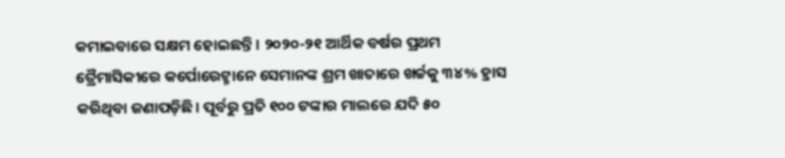କମାଇବାରେ ସକ୍ଷମ ହୋଇଛନ୍ତି। ୨୦୨୦-୨୧ ଆର୍ଥିକ ବର୍ଷର ପ୍ରଥମ ତ୍ରୈମାସିକୀରେ କର୍ପୋରେଟ୍ମାନେ ସେମାନଙ୍କ ଶ୍ରମ ଖାତାରେ ଖର୍ଚ୍ଚକୁ ୩୪% ହ୍ରାସ କରିଥିବା ଜଣାପଡ଼ିଛି। ପୂର୍ବରୁ ପ୍ରତି ୧୦୦ ଟଙ୍କାର ମାଲରେ ଯଦି ୫୦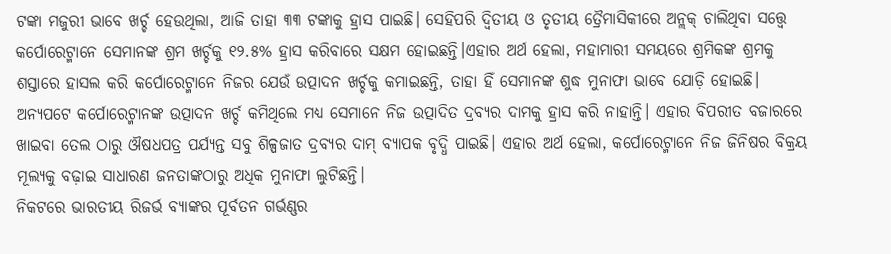ଟଙ୍କା ମଜୁରୀ ଭାବେ ଖର୍ଚ୍ଚ ହେଉଥିଲା, ଆଜି ତାହା ୩୩ ଟଙ୍କାକୁ ହ୍ରାସ ପାଇଛି। ସେହିପରି ଦ୍ୱିତୀୟ ଓ ତୃତୀୟ ତ୍ରୈମାସିକୀରେ ଅନ୍ଲକ୍ ଚାଲିଥିବା ସତ୍ତ୍ୱେ କର୍ପୋରେଟ୍ମାନେ ସେମାନଙ୍କ ଶ୍ରମ ଖର୍ଚ୍ଚକୁ ୧୨.୫% ହ୍ରାସ କରିବାରେ ସକ୍ଷମ ହୋଇଛନ୍ତି।ଏହାର ଅର୍ଥ ହେଲା, ମହାମାରୀ ସମୟରେ ଶ୍ରମିକଙ୍କ ଶ୍ରମକୁ ଶସ୍ତାରେ ହାସଲ କରି କର୍ପୋରେଟ୍ମାନେ ନିଜର ଯେଉଁ ଉତ୍ପାଦନ ଖର୍ଚ୍ଚକୁ କମାଇଛନ୍ତି, ତାହା ହିଁ ସେମାନଙ୍କ ଶୁଦ୍ଧ ମୁନାଫା ଭାବେ ଯୋଡ଼ି ହୋଇଛି।
ଅନ୍ୟପଟେ କର୍ପୋରେଟ୍ମାନଙ୍କ ଉତ୍ପାଦନ ଖର୍ଚ୍ଚ କମିଥିଲେ ମଧ୍ୟ ସେମାନେ ନିଜ ଉତ୍ପାଦିତ ଦ୍ରବ୍ୟର ଦାମକୁ ହ୍ରାସ କରି ନାହାନ୍ତି। ଏହାର ବିପରୀତ ବଜାରରେ ଖାଇବା ତେଲ ଠାରୁ ଔଷଧପତ୍ର ପର୍ଯ୍ୟନ୍ତ ସବୁ ଶିଳ୍ପଜାତ ଦ୍ରବ୍ୟର ଦାମ୍ ବ୍ୟାପକ ବୃଦ୍ଧି ପାଇଛି। ଏହାର ଅର୍ଥ ହେଲା, କର୍ପୋରେଟ୍ମାନେ ନିଜ ଜିନିଷର ବିକ୍ରୟ ମୂଲ୍ୟକୁ ବଢ଼ାଇ ସାଧାରଣ ଜନତାଙ୍କଠାରୁ ଅଧିକ ମୁନାଫା ଲୁଟିଛନ୍ତି।
ନିକଟରେ ଭାରତୀୟ ରିଜର୍ଭ ବ୍ୟାଙ୍କର ପୂର୍ବତନ ଗର୍ଭଣ୍ଣର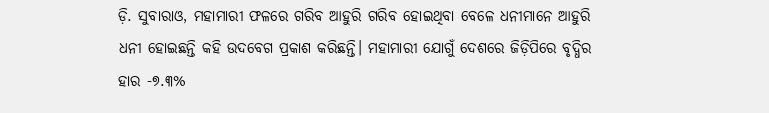ଡ଼ି. ସୁବାରାଓ, ମହାମାରୀ ଫଳରେ ଗରିବ ଆହୁରି ଗରିବ ହୋଇଥିବା ବେଳେ ଧନୀମାନେ ଆହୁରି ଧନୀ ହୋଇଛନ୍ତି କହି ଉଦବେଗ ପ୍ରକାଶ କରିଛନ୍ତି। ମହାମାରୀ ଯୋଗୁଁ ଦେଶରେ ଜିଡ଼ିପିରେ ବୃଦ୍ଧିର ହାର -୭.୩%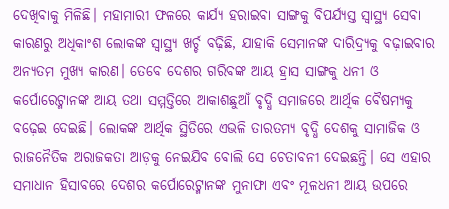ଦେଖିବାକୁ ମିଳିଛି। ମହାମାରୀ ଫଳରେ କାର୍ଯ୍ୟ ହରାଇବା ସାଙ୍ଗକୁ ବିପର୍ଯ୍ୟସ୍ତ ସ୍ୱାସ୍ଥ୍ୟ ସେବା କାରଣରୁ ଅଧିକାଂଶ ଲୋକଙ୍କ ସ୍ୱାସ୍ଥ୍ୟ ଖର୍ଚ୍ଚ ବଢ଼ିଛି, ଯାହାକି ସେମାନଙ୍କ ଦାରିଦ୍ର୍ୟକୁ ବଢ଼ାଇବାର ଅନ୍ୟତମ ମୁଖ୍ୟ କାରଣ। ତେବେ ଦେଶର ଗରିବଙ୍କ ଆୟ ହ୍ରାସ ସାଙ୍ଗକୁ ଧନୀ ଓ କର୍ପୋରେଟ୍ମାନଙ୍କ ଆୟ ତଥା ସମ୍ମତ୍ତିରେ ଆକାଶଛୁଆଁ ବୃଦ୍ଧି ସମାଜରେ ଆର୍ଥିକ ବୈଷମ୍ୟକୁ ବଢ଼େଇ ଦେଇଛି। ଲୋକଙ୍କ ଆର୍ଥିକ ସ୍ଥିତିରେ ଏଭଳି ତାରତମ୍ୟ ବୃଦ୍ଧି ଦେଶକୁ ସାମାଜିକ ଓ ରାଜନୈତିକ ଅରାଜକତା ଆଡ଼କୁ ନେଇଯିବ ବୋଲି ସେ ଚେତାବନୀ ଦେଇଛନ୍ତି। ସେ ଏହାର ସମାଧାନ ହିସାବରେ ଦେଶର କର୍ପୋରେଟ୍ମାନଙ୍କ ମୁନାଫା ଏବଂ ମୂଳଧନୀ ଆୟ ଉପରେ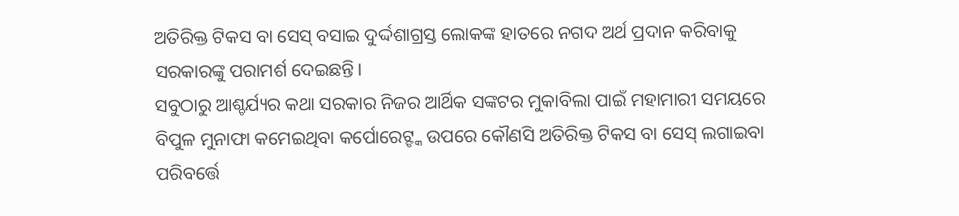ଅତିରିକ୍ତ ଟିକସ ବା ସେସ୍ ବସାଇ ଦୁର୍ଦ୍ଦଶାଗ୍ରସ୍ତ ଲୋକଙ୍କ ହାତରେ ନଗଦ ଅର୍ଥ ପ୍ରଦାନ କରିବାକୁ ସରକାରଙ୍କୁ ପରାମର୍ଶ ଦେଇଛନ୍ତି।
ସବୁଠାରୁ ଆଶ୍ଚର୍ଯ୍ୟର କଥା ସରକାର ନିଜର ଆର୍ଥିକ ସଙ୍କଟର ମୁକାବିଲା ପାଇଁ ମହାମାରୀ ସମୟରେ ବିପୁଳ ମୁନାଫା କମେଇଥିବା କର୍ପୋରେଟ୍ଙ୍କ ଉପରେ କୌଣସି ଅତିରିକ୍ତ ଟିକସ ବା ସେସ୍ ଲଗାଇବା ପରିବର୍ତ୍ତେ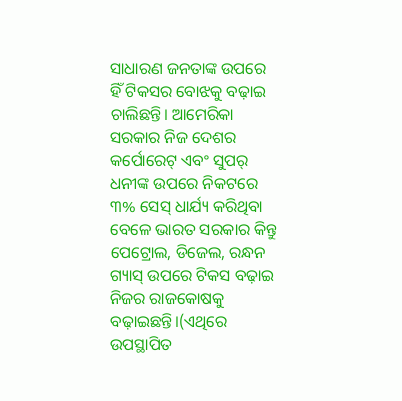ସାଧାରଣ ଜନତାଙ୍କ ଉପରେ ହିଁ ଟିକସର ବୋଝକୁ ବଢ଼ାଇ ଚାଲିଛନ୍ତି। ଆମେରିକା ସରକାର ନିଜ ଦେଶର କର୍ପୋରେଟ୍ ଏବଂ ସୁପର୍ ଧନୀଙ୍କ ଉପରେ ନିକଟରେ ୩% ସେସ୍ ଧାର୍ଯ୍ୟ କରିଥିବା ବେଳେ ଭାରତ ସରକାର କିନ୍ତୁ ପେଟ୍ରୋଲ, ଡିଜେଲ, ରନ୍ଧନ ଗ୍ୟାସ୍ ଉପରେ ଟିକସ ବଢ଼ାଇ ନିଜର ରାଜକୋଷକୁ ବଢ଼ାଇଛନ୍ତି।(ଏଥିରେ ଉପସ୍ଥାପିତ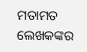ମତାମତ ଲେଖକଙ୍କର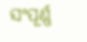ସଂପୂର୍ଣ୍ଣ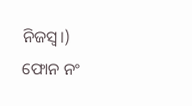ନିଜସ୍ୱ।)
ଫୋନ ନଂ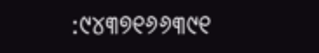:୯୪୩୭୧୬୬୩୯୧